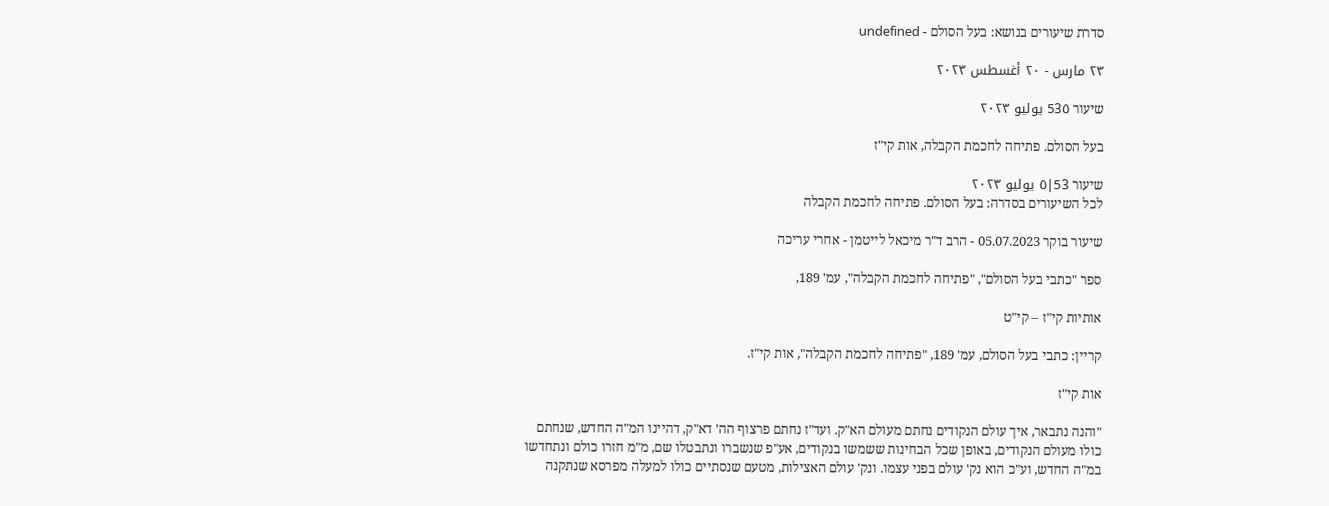סדרת שיעורים בנושא: בעל הסולם - undefined

٢٣ مارس - ٢٠ أغسطس ٢٠٢٣

שיעור 53٥ يوليو ٢٠٢٣

בעל הסולם. פתיחה לחכמת הקבלה, אות קי"ז

שיעור 53|٥ يوليو ٢٠٢٣
לכל השיעורים בסדרה: בעל הסולם. פתיחה לחכמת הקבלה

שיעור בוקר 05.07.2023 - הרב ד"ר מיכאל לייטמן - אחרי עריכה

ספר "כתבי בעל הסולם", "פתיחה לחכמת הקבלה", עמ' 189,

אותיות קי"ז – קי"ט

קריין: כתבי בעל הסולם, עמ' 189, "פתיחה לחכמת הקבלה", אות קי"ז.

אות קי"ז

"והנה נתבאר, איך עולם הנקודים נחתם מעולם הא"ק. ועד"ז נחתם פרצוף הה' דא"ק, דהיינו המ"ה החדש, שנחתם כולו מעולם הנקודים, באופן שכל הבחינות ששמשו בנקודים, אע"פ שנשברו ונתבטלו שם, מ"מ חזרו כולם ונתחדשו במ"ה החדש, וע"כ הוא נק' עולם בפני עצמו. ונק' עולם האצילות, מטעם שנסתיים כולו למעלה מפרסא שנתקנה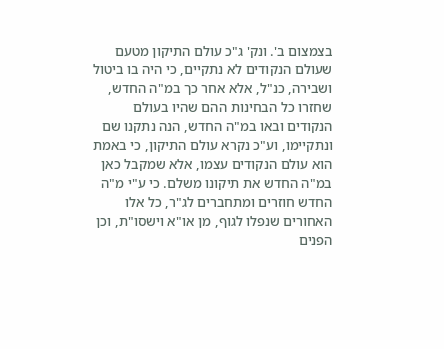בצמצום ב'. ונק' ג"כ עולם התיקון מטעם שעולם הנקודים לא נתקיים, כי היה בו ביטול ושבירה, כנ"ל, אלא אחר כך במ"ה החדש, שחזרו כל הבחינות ההם שהיו בעולם הנקודים ובאו במ"ה החדש, הנה נתקנו שם ונתקיימו, וע"כ נקרא עולם התיקון, כי באמת הוא עולם הנקודים עצמו, אלא שמקבל כאן במ"ה החדש את תיקונו משלם. כי ע"י מ"ה החדש חוזרים ומתחברים לג"ר, כל אלו האחורים שנפלו לגוף, מן או"א וישסו"ת, וכן הפנים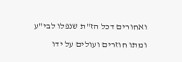ואחורים דכל הז"ת שנפלו לבי"ע ומתו חוזרים ועולים על ידו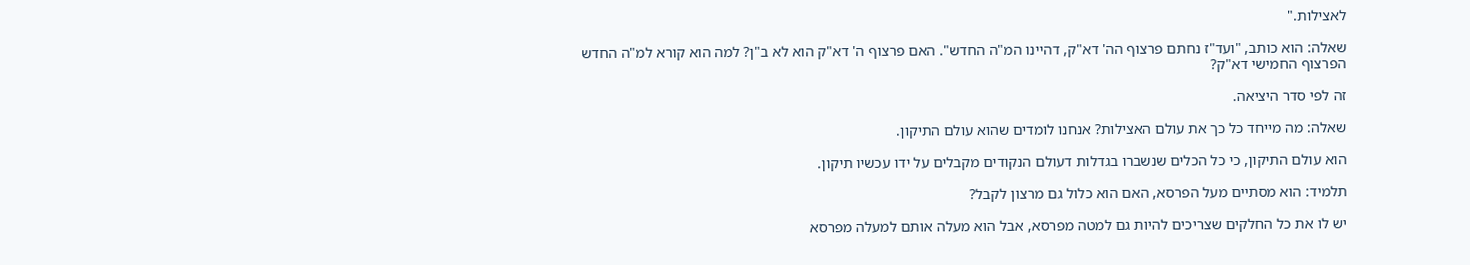לאצילות."

שאלה: הוא כותב, "ועד"ז נחתם פרצוף הה' דא"ק, דהיינו המ"ה החדש". האם פרצוף ה' דא"ק הוא לא ב"ן? למה הוא קורא למ"ה החדש הפרצוף החמישי דא"ק?

זה לפי סדר היציאה.

שאלה: מה מייחד כל כך את עולם האצילות? אנחנו לומדים שהוא עולם התיקון.

הוא עולם התיקון, כי כל הכלים שנשברו בגדלות דעולם הנקודים מקבלים על ידו עכשיו תיקון.

תלמיד: הוא מסתיים מעל הפרסא, האם הוא כלול גם מרצון לקבל?

יש לו את כל החלקים שצריכים להיות גם למטה מפרסא, אבל הוא מעלה אותם למעלה מפרסא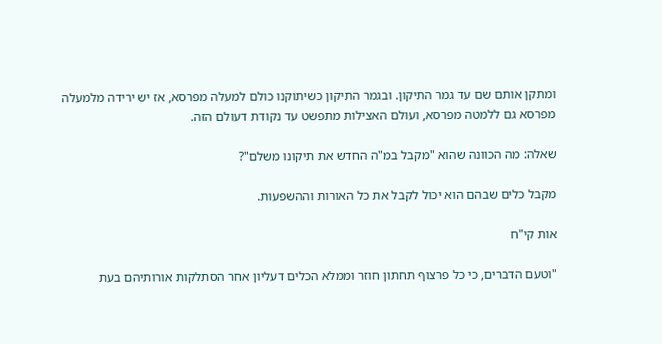ומתקן אותם שם עד גמר התיקון. ובגמר התיקון כשיתוקנו כולם למעלה מפרסא, אז יש ירידה מלמעלה מפרסא גם ללמטה מפרסא, ועולם האצילות מתפשט עד נקודת דעולם הזה.

שאלה: מה הכוונה שהוא "מקבל במ"ה החדש את תיקונו משלם"?

מקבל כלים שבהם הוא יכול לקבל את כל האורות וההשפעות.

אות קי"ח

"וטעם הדברים, כי כל פרצוף תחתון חוזר וממלא הכלים דעליון אחר הסתלקות אורותיהם בעת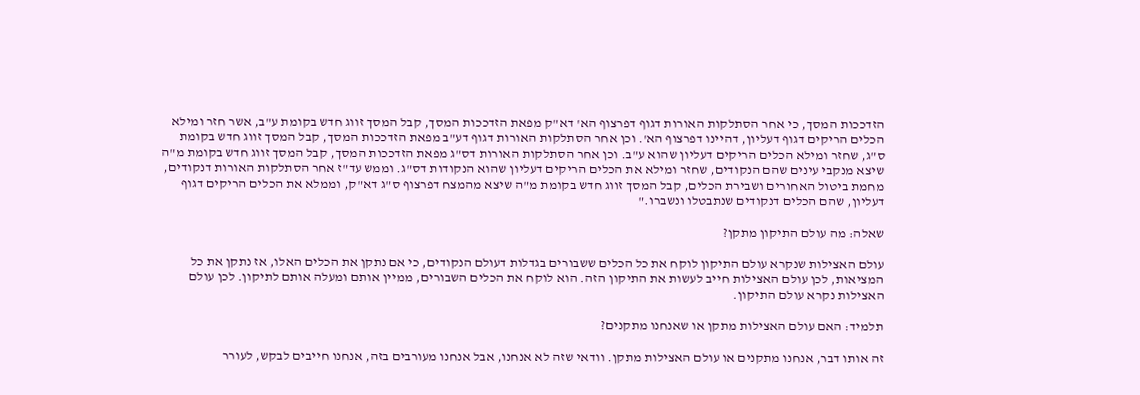הזדככות המסך, כי אחר הסתלקות האורות דגוף דפרצוף הא' דא"ק מפאת הזדככות המסך, קבל המסך זווג חדש בקומת ע"ב, אשר חזר ומילא הכלים הריקים דגוף דעליון, דהיינו דפרצוף הא'. וכן אחר הסתלקות האורות דגוף דע"ב מפאת הזדככות המסך, קבל המסך זווג חדש בקומת ס"ג, שחזר ומילא הכלים הריקים דעליון שהוא ע"ב. וכן אחר הסתלקות האורות דס"ג מפאת הזדככות המסך, קבל המסך זווג חדש בקומת מ"ה שיצא מנקבי עינים שהם הנקודים, שחזר ומילא את הכלים הריקים דעליון שהוא הנקודות דס"ג. וממש עד"ז אחר הסתלקות האורות דנקודים, מחמת ביטול האחורים ושבירת הכלים, קבל המסך זווג חדש בקומת מ"ה שיצא מהמצח דפרצוף ס"ג דא"ק, וממלא את הכלים הריקים דגוף דעליון, שהם הכלים דנקודים שנתבטלו ונשברו."

שאלה: מה עולם התיקון מתקן?

עולם האצילות שנקרא עולם התיקון לוקח את כל הכלים ששבורים בגדלות דעולם הנקודים, כי אם נתקן את הכלים האלו, אז נתקן את כל המציאות, לכן עולם האצילות חייב לעשות את התיקון הזה. הוא לוקח את הכלים השבורים, ממיין אותם ומעלה אותם לתיקון. לכן עולם האצילות נקרא עולם התיקון.

תלמיד: האם עולם האצילות מתקן או שאנחנו מתקנים?

זה אותו דבר, אנחנו מתקנים או עולם האצילות מתקן. וודאי שזה לא אנחנו, אבל אנחנו מעורבים בזה, אנחנו חייבים לבקש, לעורר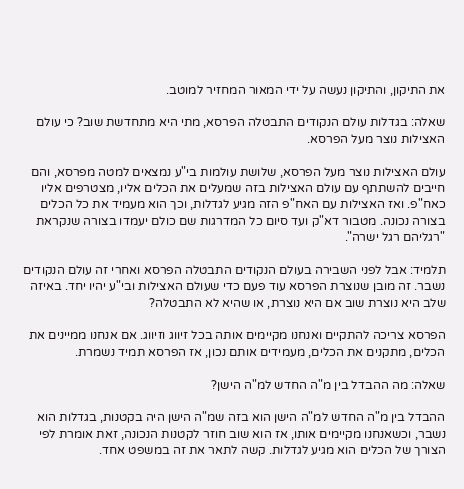את התיקון, והתיקון נעשה על ידי המאור המחזיר למוטב.

שאלה: בגדלות עולם הנקודים התבטלה הפרסא, מתי היא מתחדשת שוב? כי עולם האצילות נוצר מעל הפרסא.

עולם האצילות נוצר מעל הפרסא, שלושת עולמות בי"ע נמצאים למטה מפרסא, והם חייבים להשתתף עם עולם האצילות בזה שמעלים את הכלים אליו, מצטרפים אליו כאח"פ. ואז האצילות עם האח"פ הזה מגיע לגדלות, וכך הוא מעמיד את כל הכלים בצורה נכונה. מטבור דא"ק ועד סיום כל המדרגות שם כולם יעמדו בצורה שנקראת "רגליהם רגל ישרה".

תלמיד: אבל לפני השבירה בעולם הנקודים התבטלה הפרסא ואחרי זה עולם הנקודים נשבר. זה מובן שנוצרת הפרסא עוד פעם כדי שעולם האצילות ובי"ע יהיו יחד. באיזה שלב היא נוצרת שוב אם היא נוצרת, או שהיא לא התבטלה?

הפרסא צריכה להתקיים ואנחנו מקיימים אותה בכל זיווג וזיווג. אם אנחנו ממיינים את הכלים, מתקנים את הכלים, מעמידים אותם נכון, אז הפרסא תמיד נשמרת.

שאלה: מה ההבדל בין מ"ה החדש למ"ה הישן?

ההבדל בין מ"ה החדש למ"ה הישן הוא בזה שמ"ה הישן היה בקטנות, בגדלות הוא נשבר, וכשאנחנו מקיימים אותו, אז הוא שוב חוזר לקטנות הנכונה, זאת אומרת לפי הצורך של הכלים הוא מגיע לגדלות. קשה לתאר את זה במשפט אחד.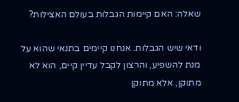שאלה: האם קיימות הגבלות בעולם האצילות?

ודאי שיש הגבלות. אנחנו קיימים בתנאי שהוא על מנת להשפיע, והרצון לקבל עדיין קיים, הוא לא מתוקן, אלא מתוקן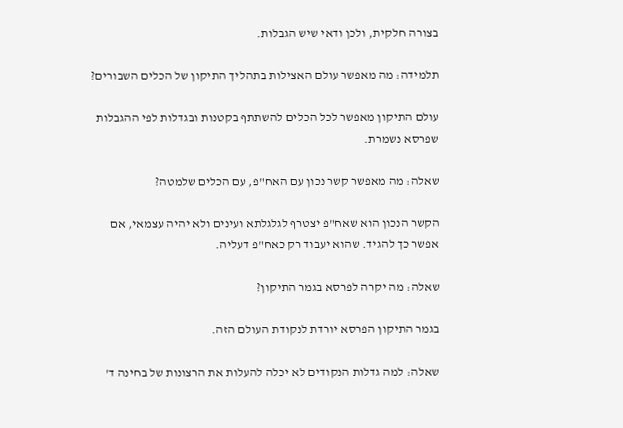בצורה חלקית, ולכן ודאי שיש הגבלות.

תלמידה: מה מאפשר עולם האצילות בתהליך התיקון של הכלים השבורים?

עולם התיקון מאפשר לכל הכלים להשתתף בקטנות ובגדלות לפי ההגבלות שפרסא נשמרת.

שאלה: מה מאפשר קשר נכון עם האח"פ, עם הכלים שלמטה?

הקשר הנכון הוא שאח"פ יצטרף לגלגלתא ועינים ולא יהיה עצמאי, אם אפשר כך להגיד. שהוא יעבוד רק כאח"פ דעליה.

שאלה: מה יקרה לפרסא בגמר התיקון?

בגמר התיקון הפרסא יורדת לנקודת העולם הזה.

שאלה: למה גדלות הנקודים לא יכלה להעלות את הרצונות של בחינה ד'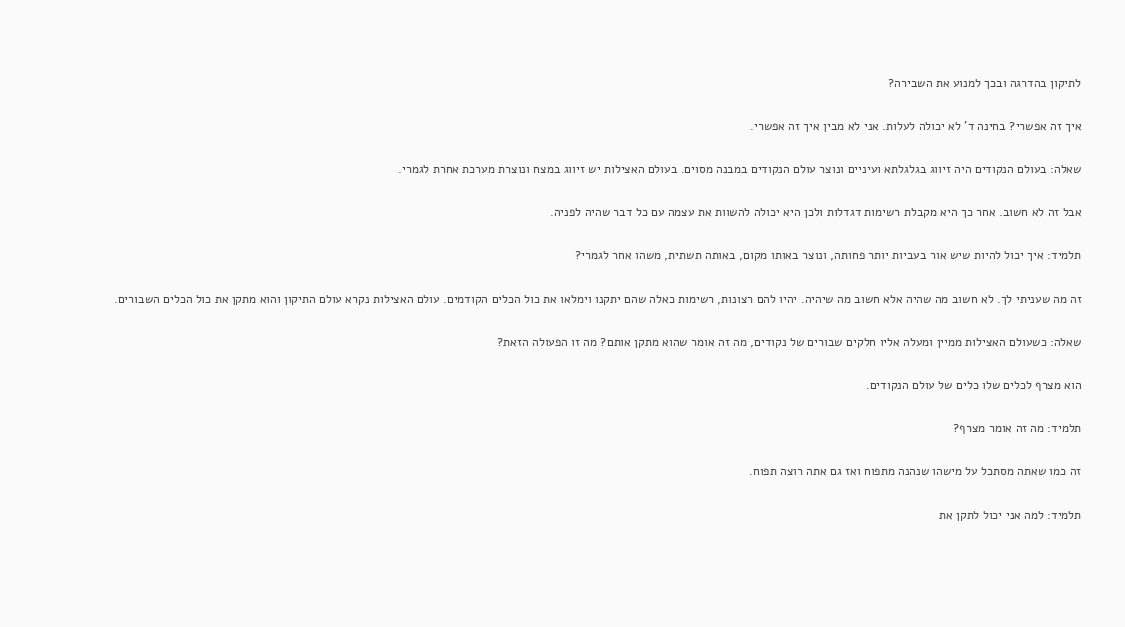לתיקון בהדרגה ובכך למנוע את השבירה?

איך זה אפשרי? בחינה ד' לא יכולה לעלות. אני לא מבין איך זה אפשרי.

שאלה: בעולם הנקודים היה זיווג בגלגלתא ועיניים ונוצר עולם הנקודים במבנה מסוים. בעולם האצילות יש זיווג במצח ונוצרת מערכת אחרת לגמרי.

אבל זה לא חשוב. אחר כך היא מקבלת רשימות דגדלות ולכן היא יכולה להשוות את עצמה עם כל דבר שהיה לפניה.

תלמיד: איך יכול להיות שיש אור בעביות יותר פחותה, ונוצר באותו מקום, באותה תשתית, משהו אחר לגמרי?

זה מה שעניתי לך. לא חשוב מה שהיה אלא חשוב מה שיהיה. יהיו להם רצונות, רשימות כאלה שהם יתקנו וימלאו את כול הכלים הקודמים. עולם האצילות נקרא עולם התיקון והוא מתקן את כול הכלים השבורים.

שאלה: כשעולם האצילות ממיין ומעלה אליו חלקים שבורים של נקודים, מה זה אומר שהוא מתקן אותם? מה זו הפעולה הזאת?

הוא מצרף לכלים שלו כלים של עולם הנקודים.

תלמיד: מה זה אומר מצרף?

זה כמו שאתה מסתכל על מישהו שנהנה מתפוח ואז גם אתה רוצה תפוח.

תלמיד: למה אני יכול לתקן את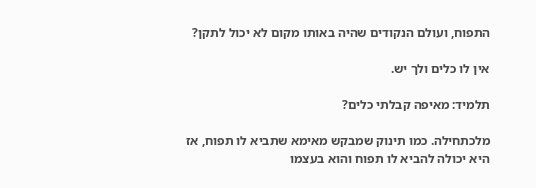התפוח, ועולם הנקודים שהיה באותו מקום לא יכול לתקן?

אין לו כלים ולך יש.

תלמיד: מאיפה קבלתי כלים?

מלכתחילה. כמו תינוק שמבקש מאימא שתביא לו תפוח, אז היא יכולה להביא לו תפוח והוא בעצמו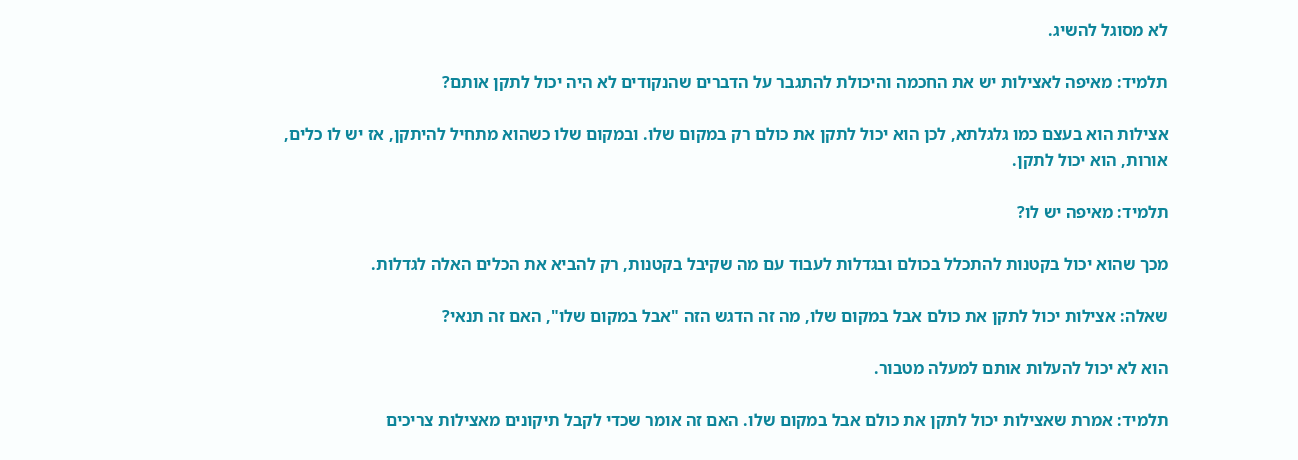לא מסוגל להשיג.

תלמיד: מאיפה לאצילות יש את החכמה והיכולת להתגבר על הדברים שהנקודים לא היה יכול לתקן אותם?

אצילות הוא בעצם כמו גלגלתא, לכן הוא יכול לתקן את כולם רק במקום שלו. ובמקום שלו כשהוא מתחיל להיתקן, אז יש לו כלים, אורות, הוא יכול לתקן.

תלמיד: מאיפה יש לו?

מכך שהוא יכול בקטנות להתכלל בכולם ובגדלות לעבוד עם מה שקיבל בקטנות, רק להביא את הכלים האלה לגדלות.

שאלה: אצילות יכול לתקן את כולם אבל במקום שלו, מה זה הדגש הזה "אבל במקום שלו", האם זה תנאי?

הוא לא יכול להעלות אותם למעלה מטבור.

תלמיד: אמרת שאצילות יכול לתקן את כולם אבל במקום שלו. האם זה אומר שכדי לקבל תיקונים מאצילות צריכים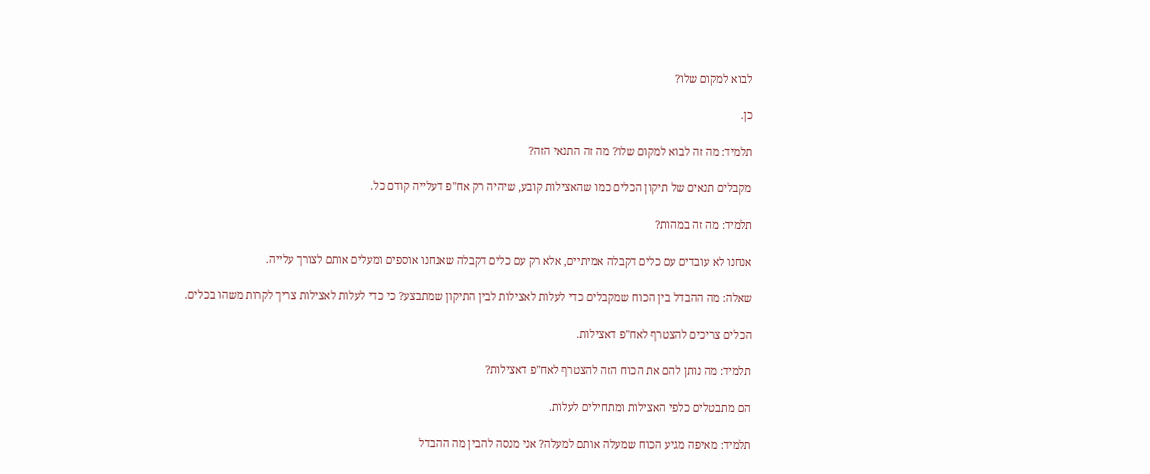לבוא למקום שלו?

כן.

תלמיד: מה זה לבוא למקום שלו? מה זה התנאי הזה?

מקבלים תנאים של תיקון הכלים כמו שהאצילות קובע, שיהיה רק אח"פ דעלייה קודם כל.

תלמיד: מה זה במהות?

אנחנו לא עובדים עם כלים דקבלה אמיתיים, אלא רק עם כלים דקבלה שאנחנו אוספים ומעלים אותם לצורך עלייה.

שאלה: מה ההבדל בין הכוח שמקבלים כדי לעלות לאצילות לבין התיקון שמתבצע? כי כדי לעלות לאצילות צריך לקרות משהו בכלים.

הכלים צריכים להצטרף לאח"פ דאצילות.

תלמיד: מה נותן להם את הכוח הזה להצטרף לאח"פ דאצילות?

הם מתבטלים כלפי האצילות ומתחילים לעלות.

תלמיד: מאיפה מגיע הכוח שמעלה אותם למעלה? אני מנסה להבין מה ההבדל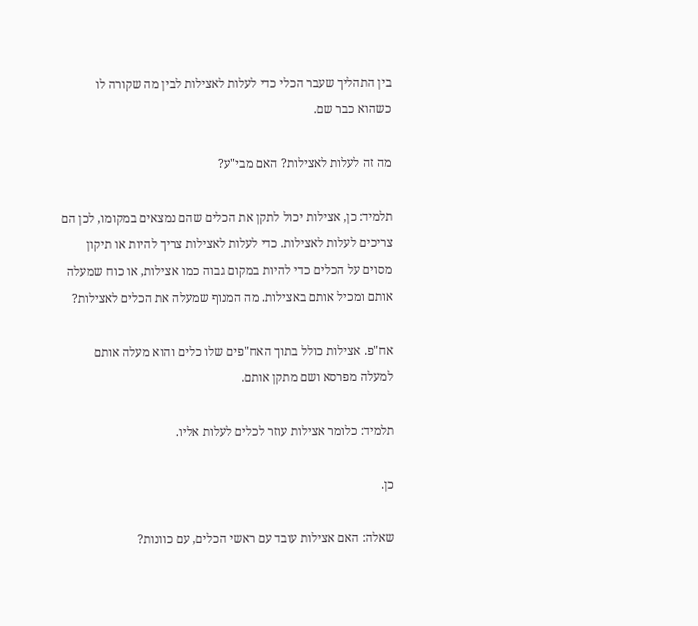בין התהליך שעבר הכלי כדי לעלות לאצילות לבין מה שקורה לו כשהוא כבר שם.

מה זה לעלות לאצילות? האם מבי"ע?

תלמיד: כן, אצילות יכול לתקן את הכלים שהם נמצאים במקומו, לכן הם צריכים לעלות לאצילות. כדי לעלות לאצילות צריך להיות או תיקון מסוים על הכלים כדי להיות במקום גבוה כמו אצילות, או כוח שמעלה אותם ומכיל אותם באצילות. מה המנוף שמעלה את הכלים לאצילות?

אח"פ. אצילות כולל בתוך האח"פים שלו כלים והוא מעלה אותם למעלה מפרסא ושם מתקן אותם.

תלמיד: כלומר אצילות עוזר לכלים לעלות אליו.

כן.

שאלה: האם אצילות עובד עם ראשי הכלים, עם כוונות?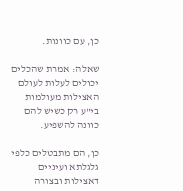כן, עם כוונות.

שאלה: אמרת שהכלים יכולים לעלות לעולם האצילות מעולמות בי"ע רק כשיש להם כוונה להשפיע.

כן, הם מתבטלים כלפי גלגלתא ועיניים דאצילות ובצורה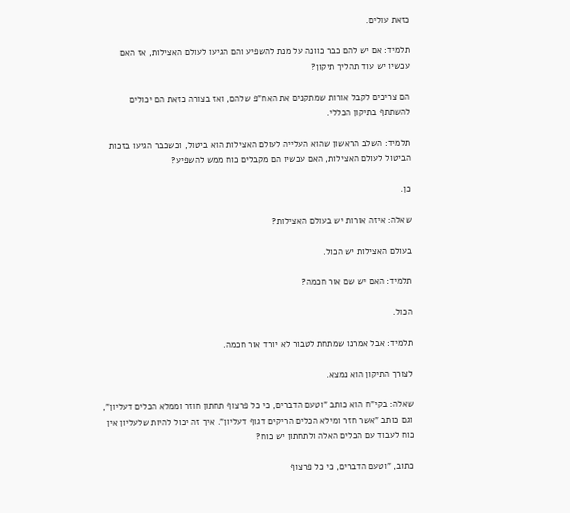כזאת עולים.

תלמיד: אם יש להם כבר כוונה על מנת להשפיע והם הגיעו לעולם האצילות, אז האם עכשיו יש עוד תהליך תיקון?

הם צריכים לקבל אורות שמתקנים את האח"פ שלהם, ואז בצורה כזאת הם יכולים להשתתף בתיקון הכללי.

תלמיד: השלב הראשון שהוא העלייה לעולם האצילות הוא ביטול, וכשכבר הגיעו בזכות הביטול לעולם האצילות, האם עכשיו הם מקבלים כוח ממש להשפיע?

כן.

שאלה: איזה אורות יש בעולם האצילות?

בעולם האצילות יש הכול.

תלמיד: האם יש שם אור חכמה?

הכול.

תלמיד: אבל אמרנו שמתחת לטבור לא יורד אור חכמה.

לצורך התיקון הוא נמצא.

שאלה: בקי"ח הוא כותב "וטעם הדברים, כי כל פרצוף תחתון חוזר וממלא הכלים דעליון", וגם כותב "אשר חזר ומילא הכלים הריקים דגוף דעליון". איך זה יכול להיות שלעליון אין כוח לעבוד עם הכלים האלה ולתחתון יש כוח?

כתוב, "וטעם הדברים, כי כל פרצוף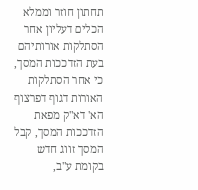תחתון חוזר וממלא הכלים דעליון אחר הסתלקות אורותיהם בעת הזדככות המסך, כי אחר הסתלקות האורות דגוף דפרצוף הא' דא"ק מפאת הזדככות המסך, קבל המסך זווג חדש בקומת ע"ב,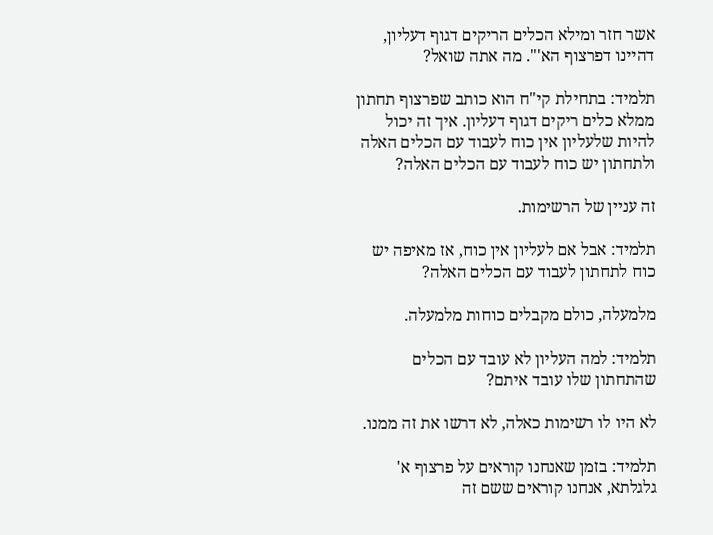אשר חזר ומילא הכלים הריקים דגוף דעליון, דהיינו דפרצוף הא'". מה אתה שואל?

תלמיד: בתחילת קי"ח הוא כותב שפרצוף תחתון ממלא כלים ריקים דגוף דעליון. איך זה יכול להיות שלעליון אין כוח לעבוד עם הכלים האלה ולתחתון יש כוח לעבוד עם הכלים האלה?

זה עניין של הרשימות.

תלמיד: אבל אם לעליון אין כוח, אז מאיפה יש כוח לתחתון לעבוד עם הכלים האלה?

מלמעלה, כולם מקבלים כוחות מלמעלה.

תלמיד: למה העליון לא עובד עם הכלים שהתחתון שלו עובד איתם?

לא היו לו רשימות כאלה, לא דרשו את זה ממנו.

תלמיד: בזמן שאנחנו קוראים על פרצוף א' גלגלתא, אנחנו קוראים ששם זה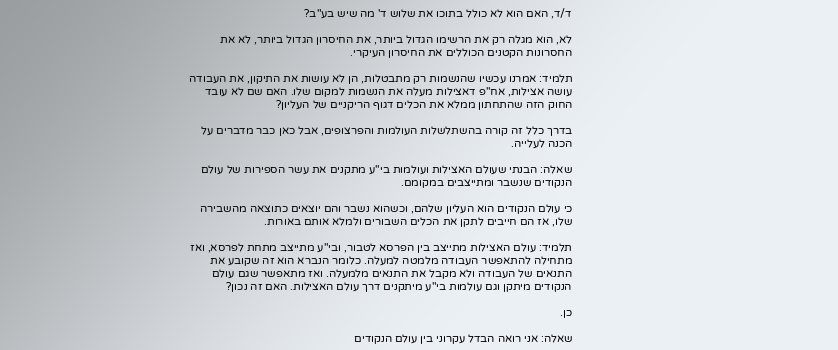ד/ד, האם הוא לא כולל בתוכו את שלוש ד' מה שיש בע"ב?

לא, הוא מגלה רק את הרשימו הגדול ביותר, את החיסרון הגדול ביותר, לא את החסרונות הקטנים הכוללים את החיסרון העיקרי.

תלמיד: אמרנו עכשיו שהנשמות רק מתבטלות, הן לא עושות את התיקון, את העבודה עושה אצילות, אח"פ דאצילות מעלה את הנשמות למקום שלו. האם שם לא עובד החוק הזה שהתחתון ממלא את הכלים דגוף הריקניים של העליון?

בדרך כלל זה קורה בהשתלשלות העולמות והפרצופים, אבל כאן כבר מדברים על הכנה לעלייה.

שאלה: הבנתי שעולם האצילות ועולמות בי"ע מתקנים את עשר הספירות של עולם הנקודים שנשבר ומתייצבים במקומם.

כי עולם הנקודים הוא העליון שלהם, וכשהוא נשבר והם יוצאים כתוצאה מהשבירה שלו, אז הם חייבים לתקן את הכלים השבורים ולמלא אותם באורות.

תלמיד: עולם האצילות מתייצב בין הפרסא לטבור, ובי"ע מתייצב מתחת לפרסא, ואז מתחילה להתאפשר העבודה מלמטה למעלה. כלומר הנברא הוא זה שקובע את התנאים של העבודה ולא מקבל את התנאים מלמעלה. ואז מתאפשר שגם עולם הנקודים מיתקן וגם עולמות בי"ע מיתקנים דרך עולם האצילות. האם זה נכון?

כן.

שאלה: אני רואה הבדל עקרוני בין עולם הנקודים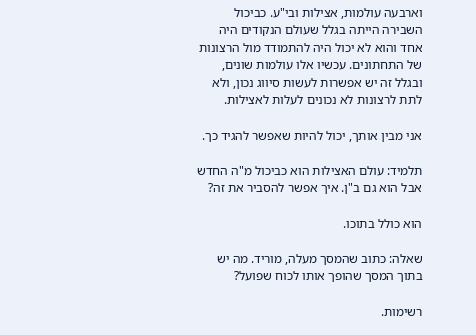וארבעה עולמות, אצילות ובי"ע. כביכול השבירה הייתה בגלל שעולם הנקודים היה אחד והוא לא יכול היה להתמודד מול הרצונות של התחתונים. עכשיו אלו עולמות שונים, ובגלל זה יש אפשרות לעשות סיווג נכון, ולא לתת לרצונות לא נכונים לעלות לאצילות.

אני מבין אותך, יכול להיות שאפשר להגיד כך.

תלמיד: עולם האצילות הוא כביכול מ"ה החדש אבל הוא גם ב"ן. איך אפשר להסביר את זה?

הוא כולל בתוכו.

שאלה: כתוב שהמסך מעלה, מוריד. מה יש בתוך המסך שהופך אותו לכוח שפועל?

רשימות.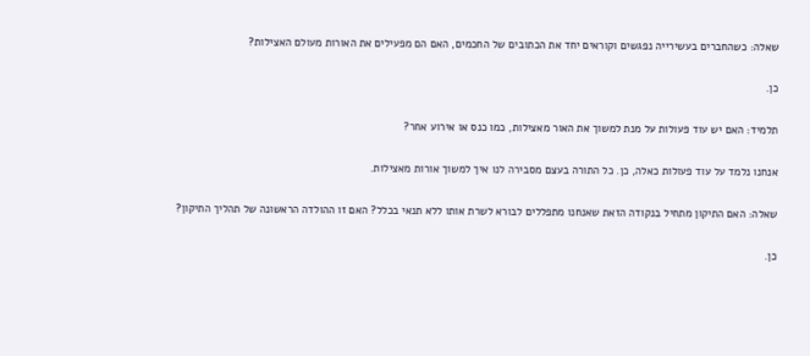שאלה: כשהחברים בעשירייה נפגשים וקוראים יחד את הכתובים של החכמים, האם הם מפעילים את האורות מעולם האצילות?

כן.

תלמיד: האם יש עוד פעולות על מנת למשוך את האור מאצילות, כמו כנס או אירוע אחר?

אנחנו נלמד על עוד פעולות כאלה, כן. כל התורה בעצם מסבירה לנו איך למשוך אורות מאצילות.

שאלה: האם התיקון מתחיל בנקודה הזאת שאנחנו מתפללים לבורא לשרת אותו ללא תנאי בכלל? האם זו ההולדה הראשונה של תהליך התיקון?

כן.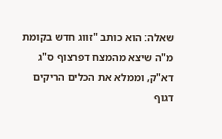שאלה: הוא כותב "זווג חדש בקומת מ"ה שיצא מהמצח דפרצוף ס"ג דא"ק, וממלא את הכלים הריקים דגוף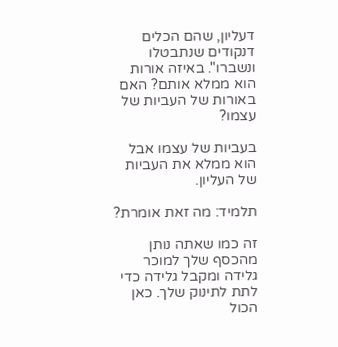דעליון, שהם הכלים דנקודים שנתבטלו ונשברו". באיזה אורות הוא ממלא אותם? האם באורות של העביות של עצמו?

בעביות של עצמו אבל הוא ממלא את העביות של העליון.

תלמיד: מה זאת אומרת?

זה כמו שאתה נותן מהכסף שלך למוכר גלידה ומקבל גלידה כדי לתת לתינוק שלך. כאן הכול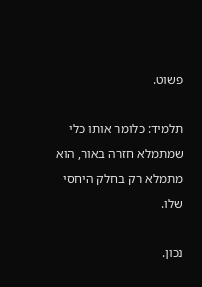פשוט.

תלמיד: כלומר אותו כלי שמתמלא חזרה באור, הוא מתמלא רק בחלק היחסי שלו.

נכון.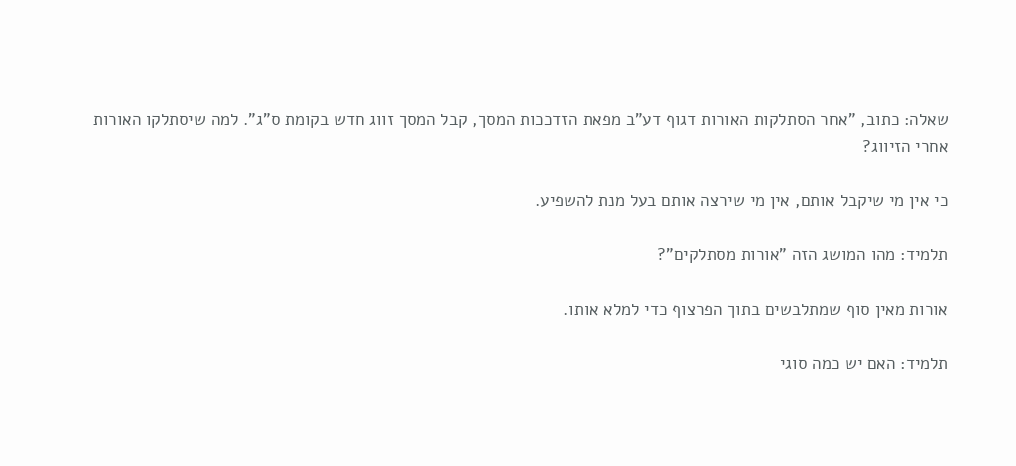שאלה: כתוב, "אחר הסתלקות האורות דגוף דע"ב מפאת הזדככות המסך, קבל המסך זווג חדש בקומת ס"ג". למה שיסתלקו האורות אחרי הזיווג?

כי אין מי שיקבל אותם, אין מי שירצה אותם בעל מנת להשפיע.

תלמיד: מהו המושג הזה "אורות מסתלקים"?

אורות מאין סוף שמתלבשים בתוך הפרצוף כדי למלא אותו.

תלמיד: האם יש כמה סוגי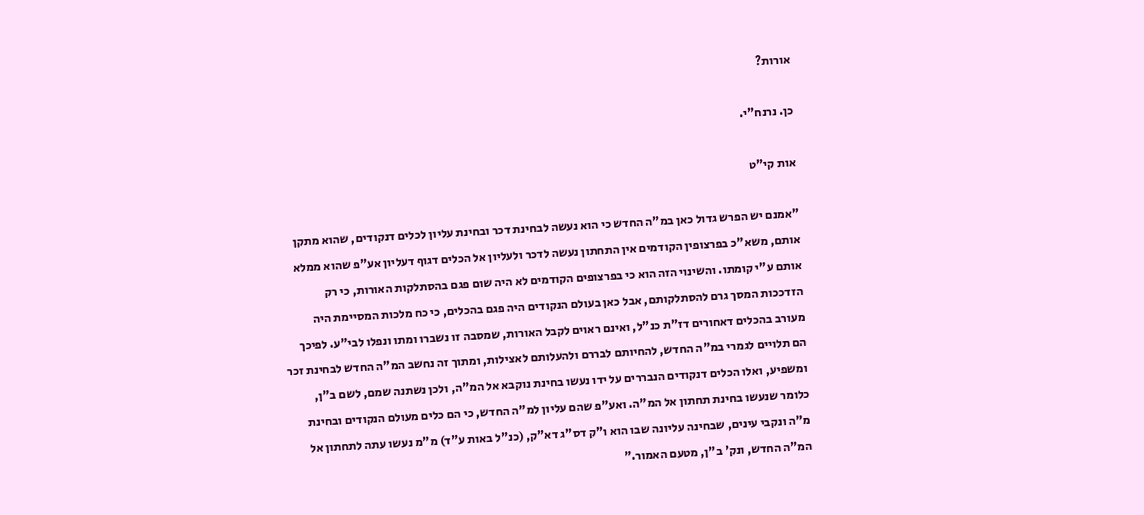אורות?

כן. נרנח"י.

אות קי"ט

"אמנם יש הפרש גדול כאן במ"ה החדש כי הוא נעשה לבחינת דכר ובחינת עליון לכלים דנקודים, שהוא מתקן אותם, משא"כ בפרצופין הקודמים אין התחתון נעשה לדכר ולעליון אל הכלים דגוף דעליון אע"פ שהוא ממלא אותם ע"י קומתו. והשינוי הזה הוא כי בפרצופים הקודמים לא היה שום פגם בהסתלקות האורות, כי רק הזדככות המסך גרם להסתלקותם, אבל כאן בעולם הנקודים היה פגם בהכלים, כי כח מלכות המסיימת היה מעורב בהכלים דאחורים דז"ת כנ"ל, ואינם ראוים לקבל האורות, שמסבה זו נשברו ומתו ונפלו לבי"ע. לפיכך הם תלויים לגמרי במ"ה החדש, להחיותם לבררם ולהעלותם לאצילות, ומתוך זה נחשב המ"ה החדש לבחינת זכר ומשפיע, ואלו הכלים דנקודים הנבררים על ידו נעשו בחינת נוקבא אל המ"ה, ולכן נשתנה שמם, לשם ב"ן, כלומר שנעשו בחינת תחתון אל המ"ה. ואע"פ שהם עליון למ"ה החדש, כי הם כלים מעולם הנקודים ובחינת מ"ה ונקבי עינים, שבחינה עליונה שבו הוא ו"ק דס"ג דא"ק, (כנ"ל באות ע"ד) מ"מ נעשו עתה לתחתון אל המ"ה החדש, ונק' ב"ן, מטעם האמור."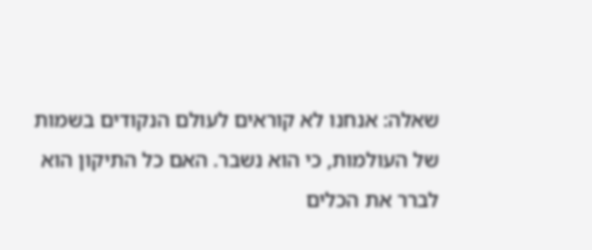שאלה: אנחנו לא קוראים לעולם הנקודים בשמות של העולמות, כי הוא נשבר. האם כל התיקון הוא לברר את הכלים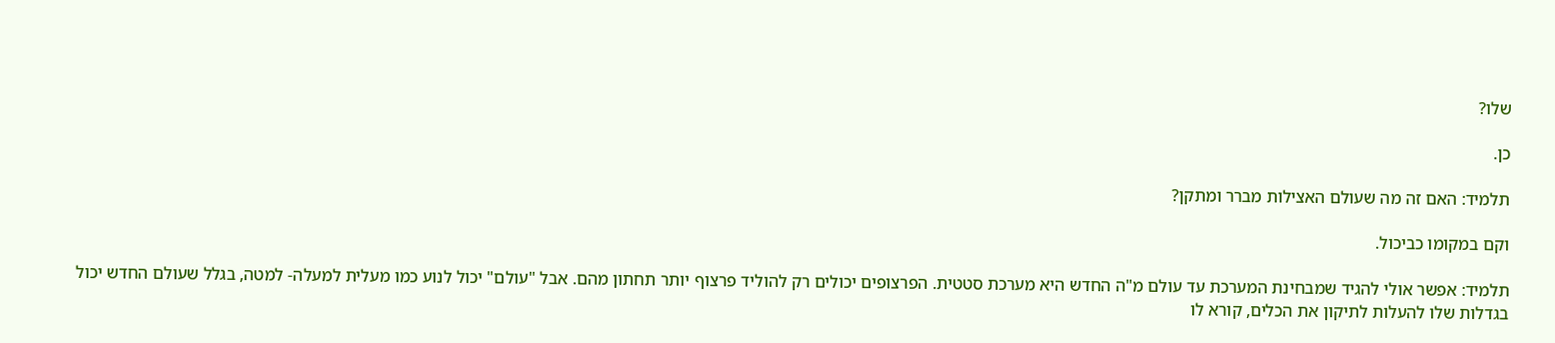שלו?

כן.

תלמיד: האם זה מה שעולם האצילות מברר ומתקן?

וקם במקומו כביכול.

תלמיד: אפשר אולי להגיד שמבחינת המערכת עד עולם מ"ה החדש היא מערכת סטטית. הפרצופים יכולים רק להוליד פרצוף יותר תחתון מהם. אבל "עולם" יכול לנוע כמו מעלית למעלה- למטה, בגלל שעולם החדש יכול בגדלות שלו להעלות לתיקון את הכלים, קורא לו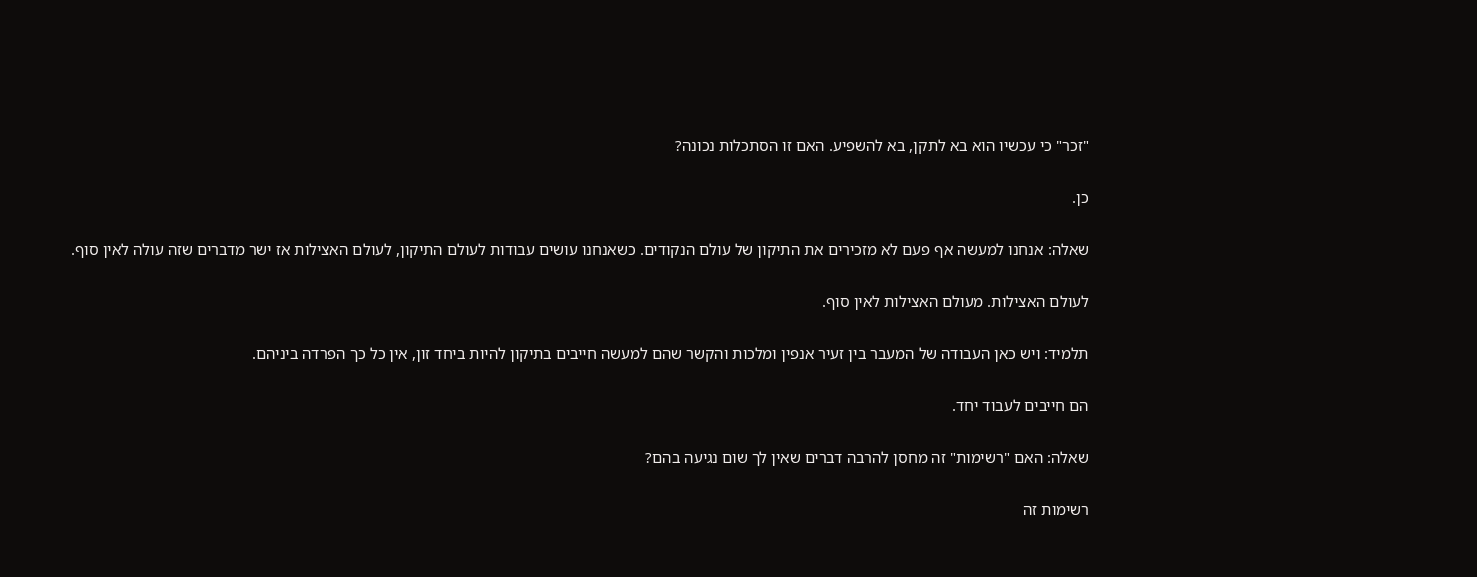"זכר" כי עכשיו הוא בא לתקן, בא להשפיע. האם זו הסתכלות נכונה?

כן.

שאלה: אנחנו למעשה אף פעם לא מזכירים את התיקון של עולם הנקודים. כשאנחנו עושים עבודות לעולם התיקון, לעולם האצילות אז ישר מדברים שזה עולה לאין סוף.

לעולם האצילות. מעולם האצילות לאין סוף.

תלמיד: ויש כאן העבודה של המעבר בין זעיר אנפין ומלכות והקשר שהם למעשה חייבים בתיקון להיות ביחד זון, אין כל כך הפרדה ביניהם.

הם חייבים לעבוד יחד.

שאלה: האם "רשימות" זה מחסן להרבה דברים שאין לך שום נגיעה בהם?

רשימות זה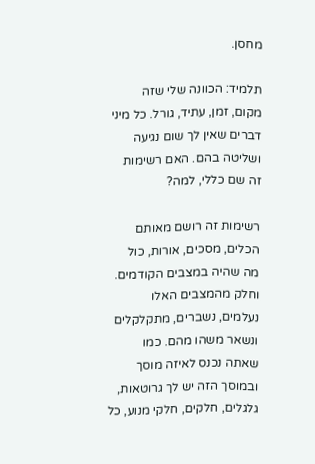מחסן.

תלמיד: הכוונה שלי שזה מקום, זמן, עתיד, גורל. כל מיני דברים שאין לך שום נגיעה ושליטה בהם. האם רשימות זה שם כללי, למה?

רשימות זה רושם מאותם הכלים, מסכים, אורות, כול מה שהיה במצבים הקודמים. וחלק מהמצבים האלו נעלמים, נשברים, מתקלקלים ונשאר משהו מהם. כמו שאתה נכנס לאיזה מוסך ובמוסך הזה יש לך גרוטאות, גלגלים, חלקים, חלקי מנוע, כל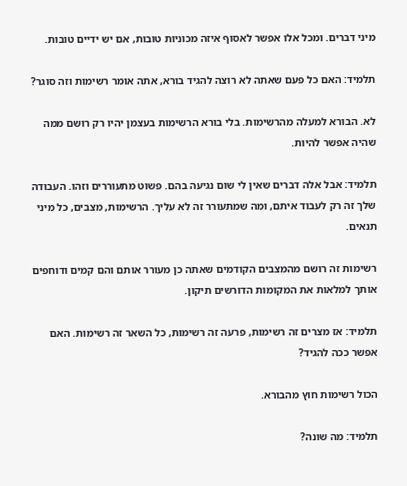מיני דברים. ומכל אלו אפשר לאסוף איזה מכוניות טובות, אם יש ידיים טובות.

תלמיד: האם כל פעם שאתה לא רוצה להגיד בורא, אתה אומר רשימות וזה סוגר?

לא. הבורא למעלה מהרשימות. בלי בורא הרשימות בעצמן יהיו רק רושם ממה שהיה אפשר להיות.

תלמיד: אבל אלה דברים שאין לי שום נגיעה בהם. פשוט מתעוררים וזהו. העבודה שלך זה רק לעבוד איתם, ומה שמתעורר זה לא עליך. הרשימות, מצבים, כל מיני תנאים.

רשימות זה רושם מהמצבים הקודמים שאתה כן מעורר אותם והם קמים ודוחפים אותך למלאות את המקומות הדורשים תיקון.

תלמיד: אז מצרים זה רשימות, פרעה זה רשימות, כל השאר זה רשימות. האם אפשר ככה להגיד?

הכול רשימות חוץ מהבורא.

תלמיד: מה שונה?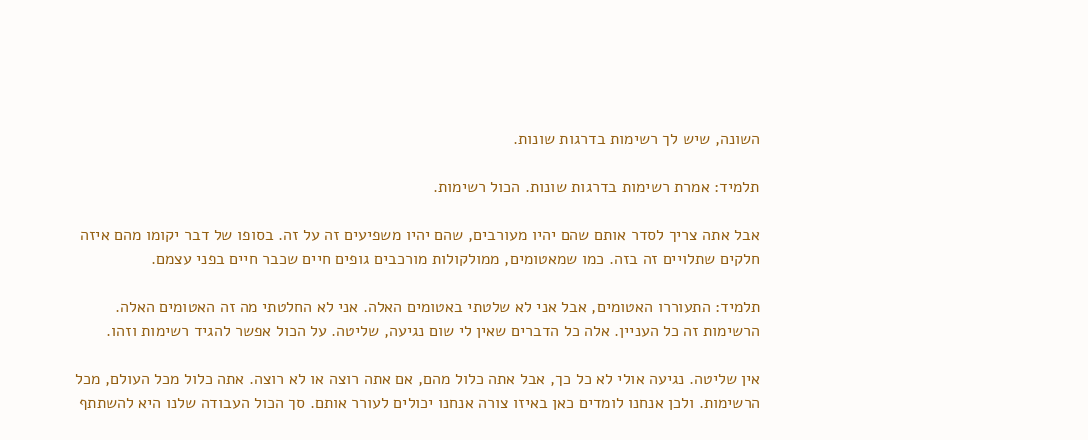השונה, שיש לך רשימות בדרגות שונות.

תלמיד: אמרת רשימות בדרגות שונות. הכול רשימות.

אבל אתה צריך לסדר אותם שהם יהיו מעורבים, שהם יהיו משפיעים זה על זה. בסופו של דבר יקומו מהם איזה חלקים שתלויים זה בזה. כמו שמאטומים, ממולקולות מורכבים גופים חיים שכבר חיים בפני עצמם.

תלמיד: התעוררו האטומים, אבל אני לא שלטתי באטומים האלה. אני לא החלטתי מה זה האטומים האלה. הרשימות זה כל העניין. אלה כל הדברים שאין לי שום נגיעה, שליטה. על הכול אפשר להגיד רשימות וזהו.

אין שליטה. נגיעה אולי לא כל כך, אבל אתה כלול מהם, אם אתה רוצה או לא רוצה. אתה כלול מכל העולם, מכל הרשימות. ולכן אנחנו לומדים כאן באיזו צורה אנחנו יכולים לעורר אותם. סך הכול העבודה שלנו היא להשתתף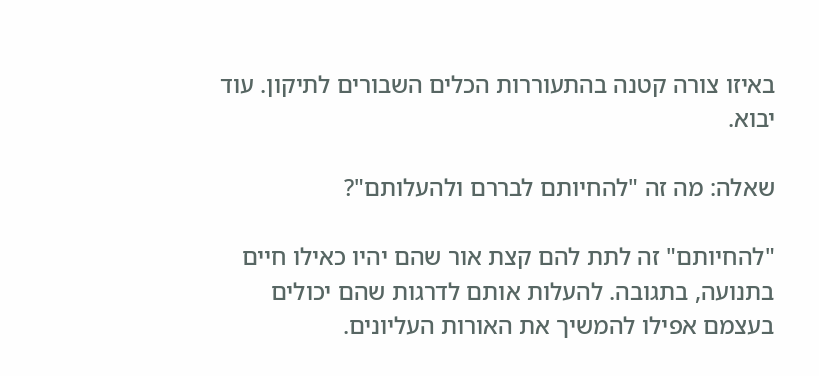באיזו צורה קטנה בהתעוררות הכלים השבורים לתיקון. עוד יבוא.

שאלה: מה זה "להחיותם לבררם ולהעלותם"?

"להחיותם" זה לתת להם קצת אור שהם יהיו כאילו חיים בתנועה, בתגובה. להעלות אותם לדרגות שהם יכולים בעצמם אפילו להמשיך את האורות העליונים.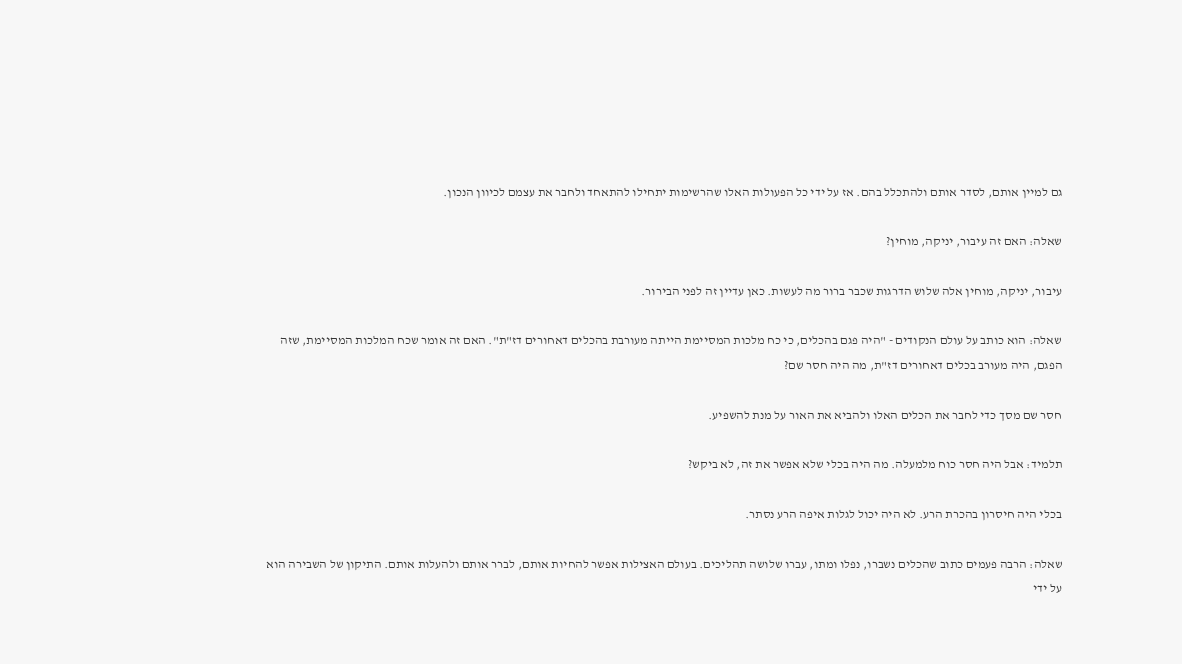גם למיין אותם, לסדר אותם ולהתכלל בהם. אז על ידי כל הפעולות האלו שהרשימות יתחילו להתאחד ולחבר את עצמם לכיוון הנכון.

שאלה: האם זה עיבור, יניקה, מוחין?

עיבור, יניקה, מוחין אלה שלוש הדרגות שכבר ברור מה לעשות. כאן עדיין זה לפני הבירור.

שאלה: הוא כותב על עולם הנקודים - "היה פגם בהכלים, כי כח מלכות המסיימת הייתה מעורבת בהכלים דאחורים דז"ת". האם זה אומר שכח המלכות המסיימת, שזה הפגם, היה מעורב בכלים דאחורים דז"ת, מה היה חסר שם?

חסר שם מסך כדי לחבר את הכלים האלו ולהביא את האור על מנת להשפיע.

תלמיד: אבל היה חסר כוח מלמעלה. מה היה בכלי שלא אפשר את זה, לא ביקש?

בכלי היה חיסרון בהכרת הרע. לא היה יכול לגלות איפה הרע נסתר.

שאלה: הרבה פעמים כתוב שהכלים נשברו, נפלו ומתו, עברו שלושה תהליכים. בעולם האצילות אפשר להחיות אותם, לברר אותם ולהעלות אותם. התיקון של השבירה הוא על ידי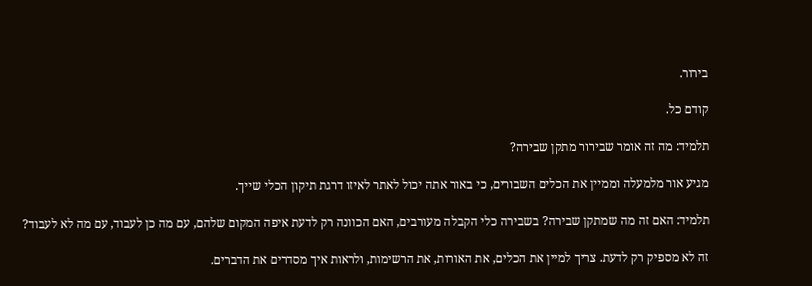בירור.

קודם כל.

תלמיד: מה זה אומר שבירור מתקן שבירה?

מגיע אור מלמעלה וממיין את הכלים השבורים, כי באור אתה יכול לאתר לאיזו דרגת תיקון הכלי שייך.

תלמיד: האם זה מה שמתקן שבירה? בשבירה כלי הקבלה מעורבים, האם הכוונה רק לדעת איפה המקום שלהם, עם מה כן לעבוד, עם מה לא לעבוד?

זה לא מספיק רק לדעת. צריך למיין את הכלים, את האורות, את הרשימות, ולראות איך מסדרים את הדברים.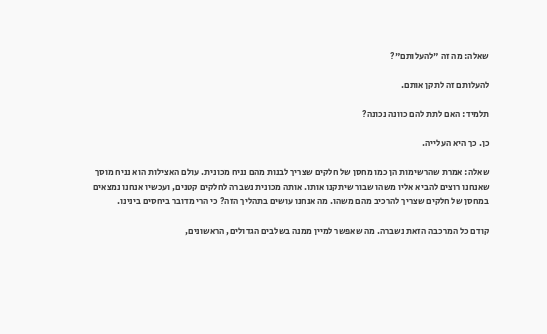שאלה: מה זה "להעלותם"?

להעלותם זה לתקן אותם.

תלמיד: האם לתת להם כוונה נכונה?

כן. כך היא העלייה.

שאלה: אמרת שהרשימות הן כמו מחסן של חלקים שצריך לבנות מהם נניח מכונית. עולם האצילות הוא נניח מוסך שאנחנו רוצים להביא אליו משהו שבור שיתקנו אותו. אותה מכונית נשברה לחלקים קטנים, ועכשיו אנחנו נמצאים במחסן של חלקים שצריך להרכיב מהם משהו. מה אנחנו עושים בתהליך הזה? כי הרי מדובר ביחסים בינינו.

קודם כל המרכבה הזאת נשברה. מה שאפשר למיין ממנה בשלבים הגדולים, הראשונים,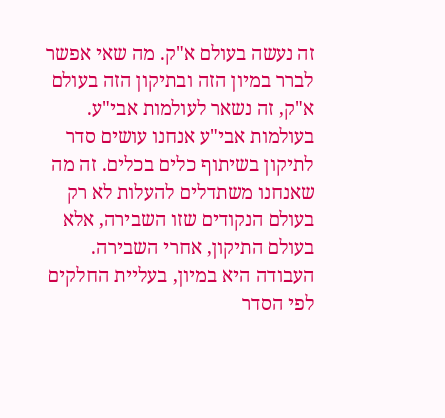זה נעשה בעולם א"ק. מה שאי אפשר לברר במיון הזה ובתיקון הזה בעולם א"ק, זה נשאר לעולמות אבי"ע. בעולמות אבי"ע אנחנו עושים סדר לתיקון בשיתוף כלים בכלים. זה מה שאנחנו משתדלים להעלות לא רק בעולם הנקודים שזו השבירה, אלא בעולם התיקון, אחרי השבירה. העבודה היא במיון, בעליית החלקים לפי הסדר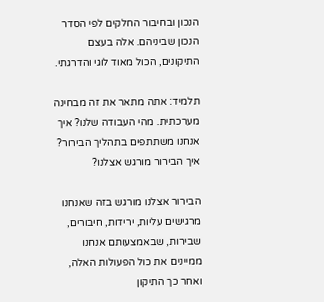הנכון ובחיבור החלקים לפי הסדר הנכון שביניהם. אלה בעצם התיקונים, הכול מאוד לוגי והדרגתי.

תלמיד: אתה מתאר את זה מבחינה מערכתית. מהי העבודה שלנו? איך אנחנו משתתפים בתהליך הבירור? איך הבירור מורגש אצלנו?

הבירור אצלנו מורגש בזה שאנחנו מרגישים עליות, ירידות, חיבורים, שבירות, שבאמצעותם אנחנו ממיינים את כול הפעולות האלה, ואחר כך התיקון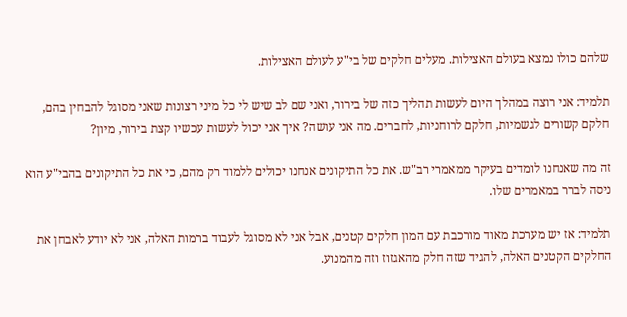שלהם כולו נמצא בעולם האצילות. מעלים חלקים של בי"ע לעולם האצילות.

תלמיד: אני רוצה במהלך היום לעשות תהליך כזה של בירור, ואני שם לב שיש לי כל מיני רצונות שאני מסוגל להבחין בהם, חלקם קשורים לגשמיות, חלקם לרוחניות, לחברים. מה אני עושה? איך אני יכול לעשות עכשיו קצת בירור, מיון?

זה מה שאנחנו לומדים בעיקר ממאמרי רב"ש. את כל התיקונים אנחנו יכולים ללמוד רק מהם, כי את כל התיקונים בהבי"ע הוא ניסה לברר במאמרים שלו.

תלמיד: אז יש מערכת מאוד מורכבת עם המון חלקים קטנים, אבל אני לא מסוגל לעבוד ברמות האלה, אני לא יודע לאבחן את החלקים הקטנים האלה, להגיד שזה חלק מהאגזוז וזה מהמנוע.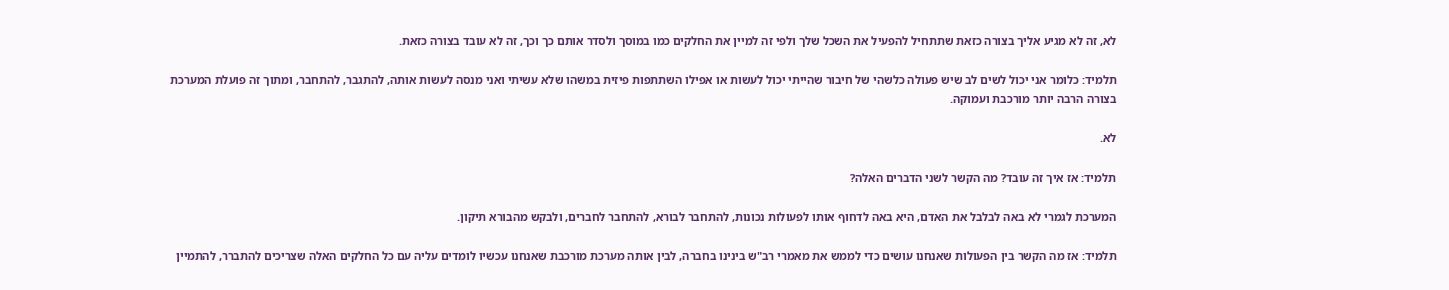לא, זה לא מגיע אליך בצורה כזאת שתתחיל להפעיל את השכל שלך ולפי זה למיין את החלקים כמו במוסך ולסדר אותם כך וכך, זה לא עובד בצורה כזאת.

תלמיד: כלומר אני יכול לשים לב שיש פעולה כלשהי של חיבור שהייתי יכול לעשות או אפילו השתתפות פיזית במשהו שלא עשיתי ואני מנסה לעשות אותה, להתגבר, להתחבר, ומתוך זה פועלת המערכת בצורה הרבה יותר מורכבת ועמוקה.

לא.

תלמיד: אז איך זה עובד? מה הקשר לשני הדברים האלה?

המערכת לגמרי לא באה לבלבל את האדם, היא באה לדחוף אותו לפעולות נכונות, להתחבר לבורא, להתחבר לחברים, ולבקש מהבורא תיקון.

תלמיד: אז מה הקשר בין הפעולות שאנחנו עושים כדי לממש את מאמרי רב"ש בינינו בחברה, לבין אותה מערכת מורכבת שאנחנו עכשיו לומדים עליה עם כל החלקים האלה שצריכים להתברר, להתמיין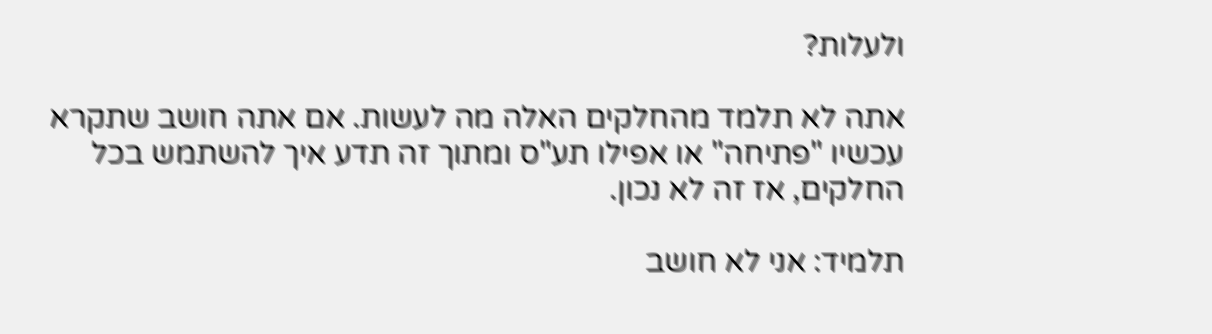ולעלות?

אתה לא תלמד מהחלקים האלה מה לעשות. אם אתה חושב שתקרא עכשיו "פתיחה" או אפילו תע"ס ומתוך זה תדע איך להשתמש בכל החלקים, אז זה לא נכון.

תלמיד: אני לא חושב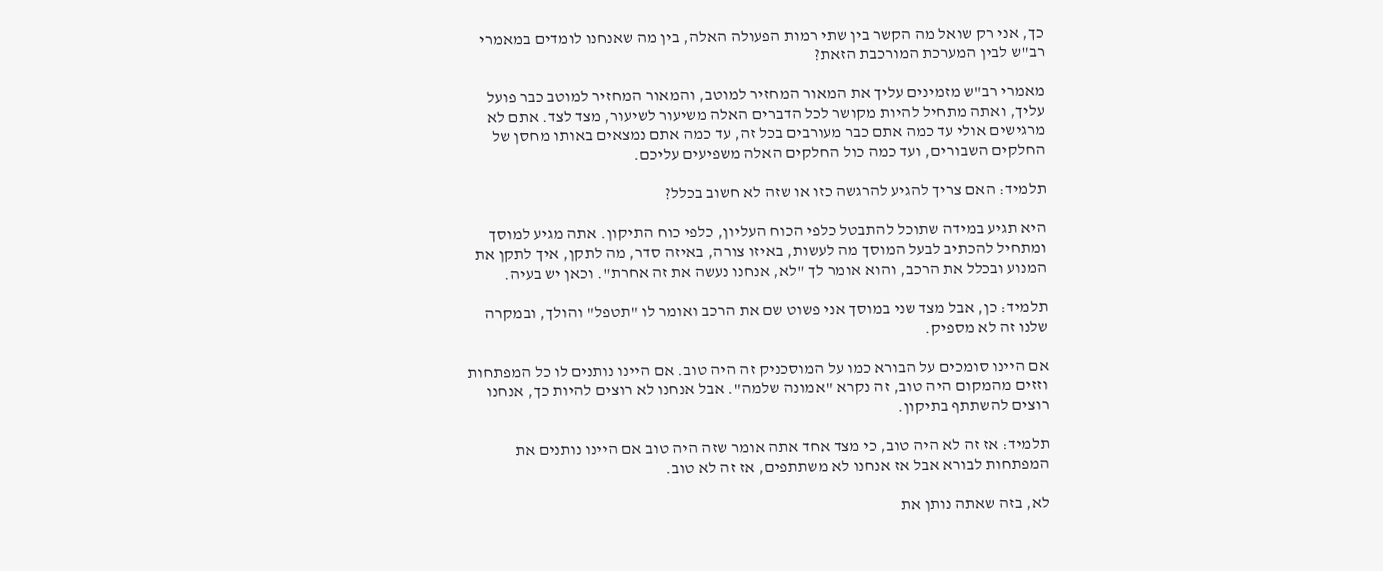כך, אני רק שואל מה הקשר בין שתי רמות הפעולה האלה, בין מה שאנחנו לומדים במאמרי רב"ש לבין המערכת המורכבת הזאת?

מאמרי רב"ש מזמינים עליך את המאור המחזיר למוטב, והמאור המחזיר למוטב כבר פועל עליך, ואתה מתחיל להיות מקושר לכל הדברים האלה משיעור לשיעור, מצד לצד. אתם לא מרגישים אולי עד כמה אתם כבר מעורבים בכל זה, עד כמה אתם נמצאים באותו מחסן של החלקים השבורים, ועד כמה כול החלקים האלה משפיעים עליכם.

תלמיד: האם צריך להגיע להרגשה כזו או שזה לא חשוב בכלל?

היא תגיע במידה שתוכל להתבטל כלפי הכוח העליון, כלפי כוח התיקון. אתה מגיע למוסך ומתחיל להכתיב לבעל המוסך מה לעשות, באיזו צורה, באיזה סדר, מה לתקן, איך לתקן את המנוע ובכלל את הרכב, והוא אומר לך "לא, אנחנו נעשה את זה אחרת". וכאן יש בעיה.

תלמיד: כן, אבל מצד שני במוסך אני פשוט שם את הרכב ואומר לו "תטפל" והולך, ובמקרה שלנו זה לא מספיק.

אם היינו סומכים על הבורא כמו על המוסכניק זה היה טוב. אם היינו נותנים לו כל המפתחות וזזים מהמקום היה טוב, זה נקרא "אמונה שלמה". אבל אנחנו לא רוצים להיות כך, אנחנו רוצים להשתתף בתיקון.

תלמיד: אז זה לא היה טוב, כי מצד אחד אתה אומר שזה היה טוב אם היינו נותנים את המפתחות לבורא אבל אז אנחנו לא משתתפים, אז זה לא טוב.

לא, בזה שאתה נותן את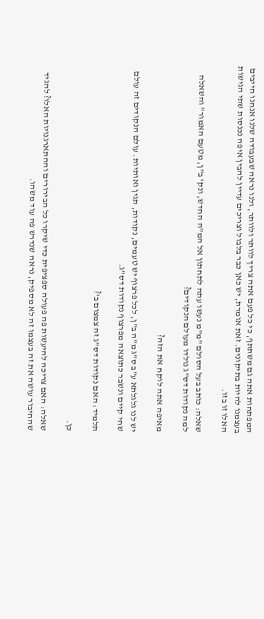המפתחות אתה גם משתתף, כי כל פעם אתה צריך לוותר ולוותר, ולנו נראה שבעבודה שלנו אנחנו חייבים בעצמנו להיות בתיקונים. זאת אומרת, יש כאן כבר בלבול וצריכים עדיין להבין איפה נכנסות שתי הגישות האלו זו בזו.

שאלה: כותב בעל הסולם "מ"מ נעשו עתה לתחתון אל המ"ה החדש, ונק' ב"ן, מטעם האמור" והשאלה למה נקודות דס"ג נולדו מעולם הנקודים?

מאיפה אתה לוקח את הזה?

יש לנו גלגלתא ע"ב ס"ג מ"ה ב"ן, לכל פרצוף יש טעמים, נקודות, תגין ואותיות. עולם הנקודים זה עולם שחי קיים ונשבר כתוצאה מפרצוף נקודות דס"ג.

תלמיד: האם נקודות דס"ג זה צמצום ב'?

כן.

שאלה: האם צריכה להיעשות פה פעולה ספציפית כדי שיקרו כל הבירורים וההתארגנויות האלו? להגיד שהחיבור עושה את זה בעצמו זה לא מספיק, נראה שנדרש פה עוד משהו.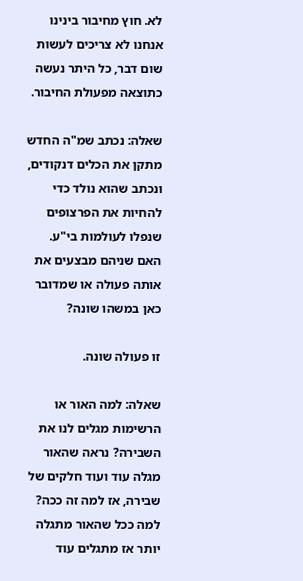לא. חוץ מחיבור בינינו אנחנו לא צריכים לעשות שום דבר, כל היתר נעשה כתוצאה מפעולת החיבור.

שאלה: נכתב שמ"ה החדש מתקן את הכלים דנקודים, ונכתב שהוא נולד כדי להחיות את הפרצופים שנפלו לעולמות בי"ע. האם שניהם מבצעים את אותה פעולה או שמדובר כאן במשהו שונה?

זו פעולה שונה.

שאלה: למה האור או הרשימות מגלים לנו את השבירה? נראה שהאור מגלה עוד ועוד חלקים של שבירה, אז למה זה ככה? למה ככל שהאור מתגלה יותר אז מתגלים עוד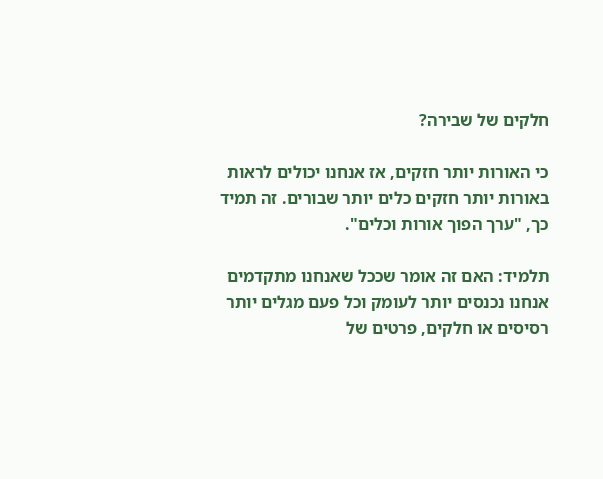חלקים של שבירה?

כי האורות יותר חזקים, אז אנחנו יכולים לראות באורות יותר חזקים כלים יותר שבורים. זה תמיד כך, "ערך הפוך אורות וכלים".

תלמיד: האם זה אומר שככל שאנחנו מתקדמים אנחנו נכנסים יותר לעומק וכל פעם מגלים יותר רסיסים או חלקים, פרטים של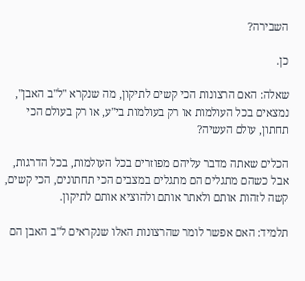השבירה?

כן.

שאלה: האם הרצונות הכי קשים לתיקון, מה שנקרא "ל"ב האבן", נמצאים בכל העולמות או רק בעולמות בי"ע, או רק בעולם הכי תחתון, עולם העשיה?

הכלים שאתה מדבר עליהם מפוזרים בכל העולמות, בכל הדרגות, אבל כשהם מתגלים הם מתגלים במצבים הכי תחתונים, הכי קשים, קשה לזהות אותם ולאתר אותם ולהוציא אותם לתיקון.

תלמיד: האם אפשר לומר שהרצונות האלו שנקראים ל"ב האבן הם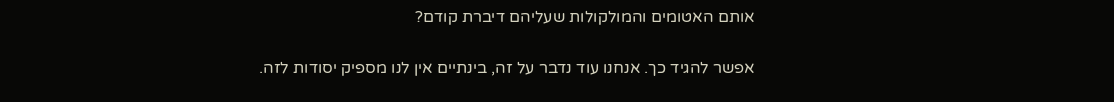אותם האטומים והמולקולות שעליהם דיברת קודם?

אפשר להגיד כך. אנחנו עוד נדבר על זה, בינתיים אין לנו מספיק יסודות לזה.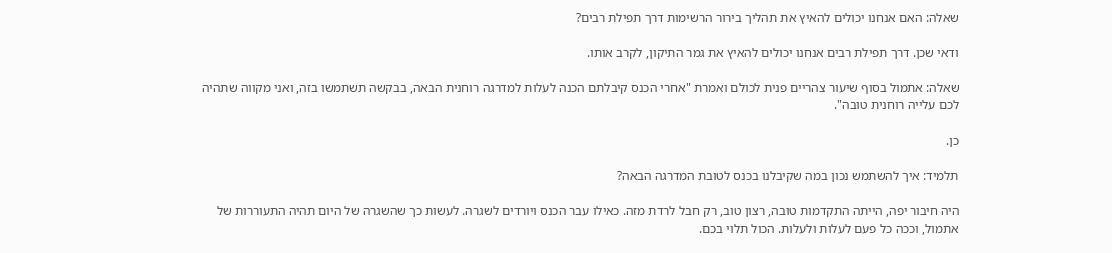שאלה: האם אנחנו יכולים להאיץ את תהליך בירור הרשימות דרך תפילת רבים?

ודאי שכן. דרך תפילת רבים אנחנו יכולים להאיץ את גמר התיקון, לקרב אותו.

שאלה: אתמול בסוף שיעור צהריים פנית לכולם ואמרת "אחרי הכנס קיבלתם הכנה לעלות למדרגה רוחנית הבאה, בבקשה תשתמשו בזה, ואני מקווה שתהיה לכם עלייה רוחנית טובה".

כן.

תלמיד: איך להשתמש נכון במה שקיבלנו בכנס לטובת המדרגה הבאה?

היה חיבור יפה, הייתה התקדמות טובה, רצון טוב, רק חבל לרדת מזה. כאילו עבר הכנס ויורדים לשגרה. לעשות כך שהשגרה של היום תהיה התעוררות של אתמול, וככה כל פעם לעלות ולעלות. הכול תלוי בכם.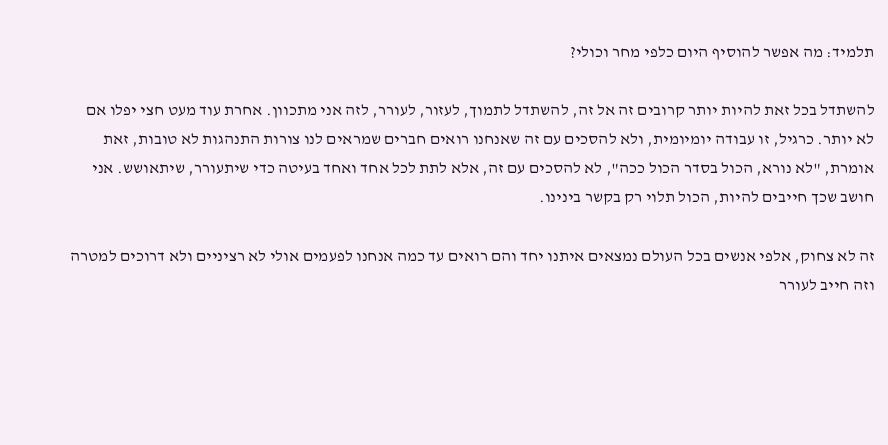תלמיד: מה אפשר להוסיף היום כלפי מחר וכולי?

להשתדל בכל זאת להיות יותר קרובים זה אל זה, להשתדל לתמוך, לעזור, לעורר, לזה אני מתכוון. אחרת עוד מעט חצי יפלו אם לא יותר. כרגיל, זו עבודה יומיומית, ולא להסכים עם זה שאנחנו רואים חברים שמראים לנו צורות התנהגות לא טובות, זאת אומרת, "לא נורא, הכול בסדר הכול ככה", לא להסכים עם זה, אלא לתת לכל אחד ואחד בעיטה כדי שיתעורר, שיתאושש. אני חושב שכך חייבים להיות, הכול תלוי רק בקשר בינינו.

זה לא צחוק, אלפי אנשים בכל העולם נמצאים איתנו יחד והם רואים עד כמה אנחנו לפעמים אולי לא רציניים ולא דרוכים למטרה וזה חייב לעורר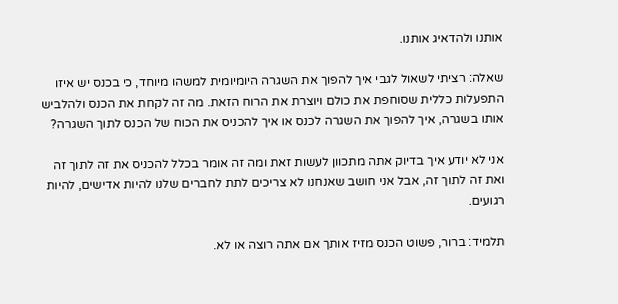אותנו ולהדאיג אותנו.

שאלה: רציתי לשאול לגבי איך להפוך את השגרה היומיומית למשהו מיוחד, כי בכנס יש איזו התפעלות כללית שסוחפת את כולם ויוצרת את הרוח הזאת. מה זה לקחת את הכנס ולהלביש אותו בשגרה, איך להפוך את השגרה לכנס או איך להכניס את הכוח של הכנס לתוך השגרה?

אני לא יודע איך בדיוק אתה מתכוון לעשות זאת ומה זה אומר בכלל להכניס את זה לתוך זה ואת זה לתוך זה, אבל אני חושב שאנחנו לא צריכים לתת לחברים שלנו להיות אדישים, להיות רגועים.

תלמיד: ברור, פשוט הכנס מזיז אותך אם אתה רוצה או לא.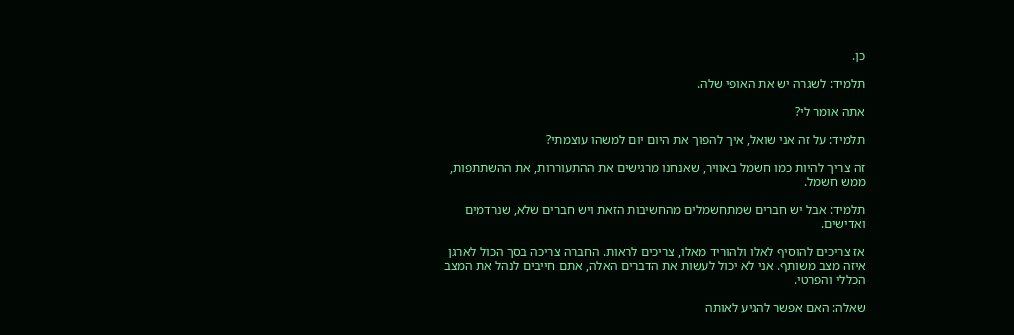כן.

תלמיד: לשגרה יש את האופי שלה.

אתה אומר לי?

תלמיד: על זה אני שואל, איך להפוך את היום יום למשהו עוצמתי?

זה צריך להיות כמו חשמל באוויר, שאנחנו מרגישים את ההתעוררות, את ההשתתפות, ממש חשמל.

תלמיד: אבל יש חברים שמתחשמלים מהחשיבות הזאת ויש חברים שלא, שנרדמים ואדישים.

אז צריכים להוסיף לאלו ולהוריד מאלו, צריכים לראות. החברה צריכה בסך הכול לארגן איזה מצב משותף. אני לא יכול לעשות את הדברים האלה, אתם חייבים לנהל את המצב הכללי והפרטי.

שאלה: האם אפשר להגיע לאותה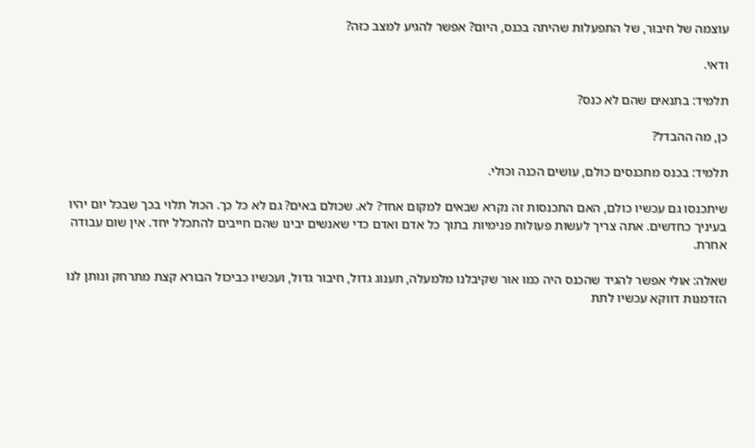עוצמה של חיבור, של התפעלות שהיתה בכנס, היום? אפשר להגיע למצב כזה?

ודאי.

תלמיד: בתנאים שהם לא כנס?

כן, מה ההבדל?

תלמיד: בכנס מתכנסים כולם, עושים הכנה וכולי.

שיתכנסו גם עכשיו כולם, האם התכנסות זה נקרא שבאים למקום אחד? לא. שכולם באים? גם לא כל כך. הכול תלוי בכך שבכל יום יהיו בעיניך כחדשים. אתה צריך לעשות פעולות פנימיות בתוך כל אדם ואדם כדי שאנשים יבינו שהם חייבים להתכלל יחד. אין שום עבודה אחרת.

שאלה: אולי אפשר להגיד שהכנס היה כמו אור שקיבלנו מלמעלה, תענוג גדול, חיבור גדול, ועכשיו כביכול הבורא קצת מתרחק ונותן לנו הזדמנות דווקא עכשיו לתת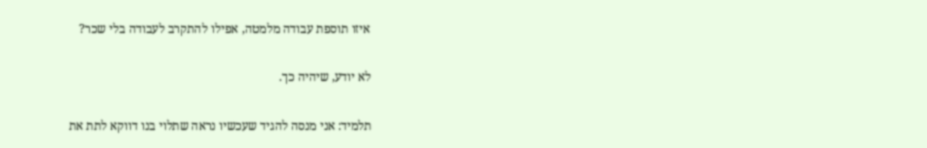איזו תוספת עבודה מלמטה, אפילו להתקרב לעבודה בלי שכר?

לא יודע, שיהיה כך.

תלמיד: אני מנסה להגיד שעכשיו נראה שתלוי בנו דווקא לתת את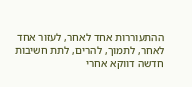ההתעוררות אחד לאחר, לעזור אחד לאחר, לתמוך, להרים, לתת חשיבות חדשה דווקא אחרי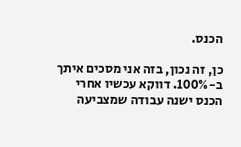הכנס.

כן, זה נכון, בזה אני מסכים איתך ב-100%. דווקא עכשיו אחרי הכנס ישנה עבודה שמצביעה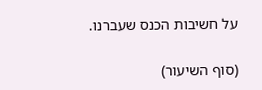על חשיבות הכנס שעברנו.

(סוף השיעור)